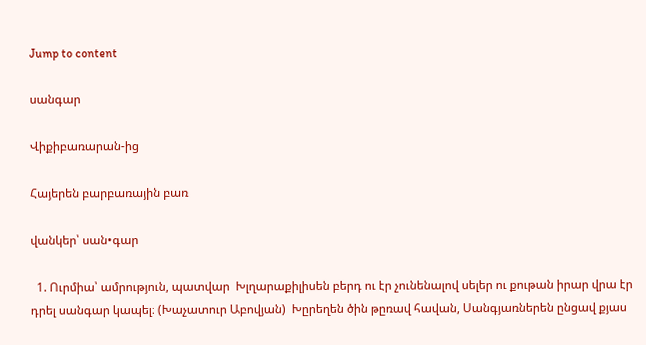Jump to content

սանգար

Վիքիբառարան-ից

Հայերեն բարբառային բառ

վանկեր՝ սան•գար

  1. Ուրմիա՝ ամրություն, պատվար  Խլղարաքիլիսեն բերդ ու էր չունենալով սելեր ու քութան իրար վրա էր դրել սանգար կապել։ (Խաչատուր Աբովյան)  Խըրեղեն ծին թըռավ հավան, Սանգյառներեն ընցավ քյաս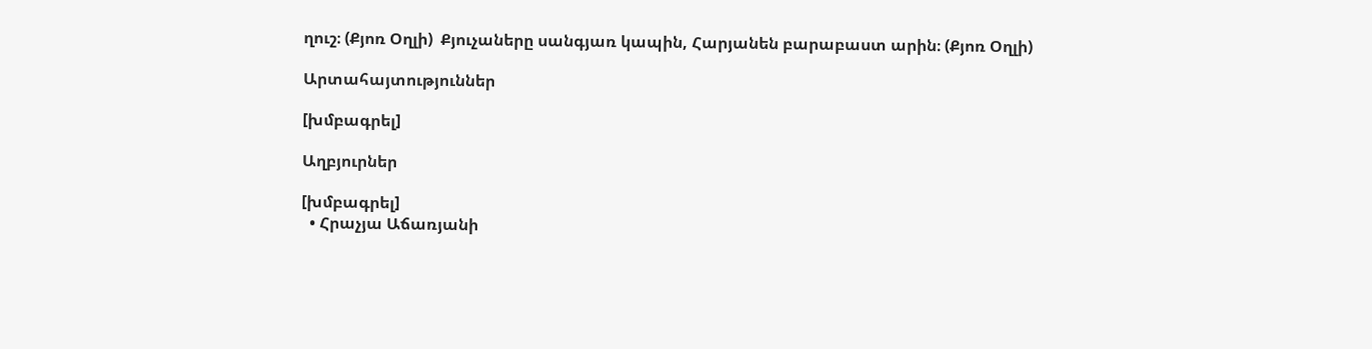ղուշ։ (Քյոռ Օղլի)  Քյուչաները սանգյառ կապին, Հարյանեն բարաբաստ արին։ (Քյոռ Օղլի)

Արտահայտություններ

[խմբագրել]

Աղբյուրներ

[խմբագրել]
  • Հրաչյա Աճառյանի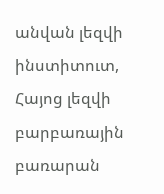անվան լեզվի ինստիտուտ, Հայոց լեզվի բարբառային բառարան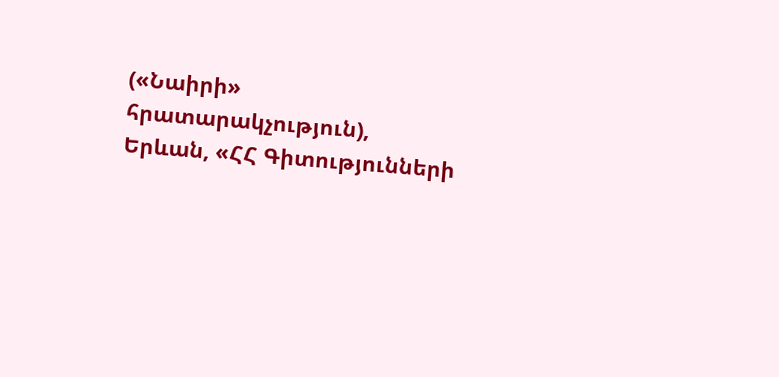(«Նաիրի» հրատարակչություն), Երևան, «ՀՀ Գիտությունների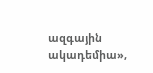ազգային ակադեմիա»,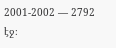2001-2002 — 2792 էջ։